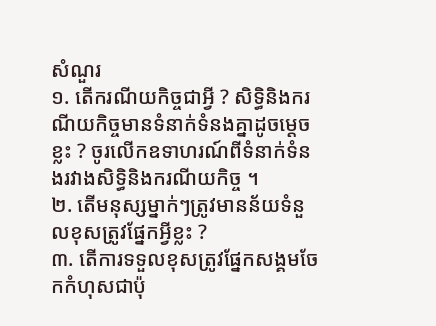សំណួរ
១. តើករណីយកិច្ចជាអ្វី ? សិទ្ធិនិងករណីយកិច្ចមានទំនាក់ទំនងគ្នាដូចម្តេចខ្លះ ? ចូរលើកឧទាហរណ៍ពីទំនាក់ទំនងរវាងសិទ្ធិនិងករណីយកិច្ច ។
២. តើមនុស្សម្នាក់ៗត្រូវមានន័យទំនួលខុសត្រូវផ្នែកអ្វីខ្លះ ?
៣. តើការទទួលខុសត្រូវផ្នែកសង្គមចែកកំហុសជាប៉ុ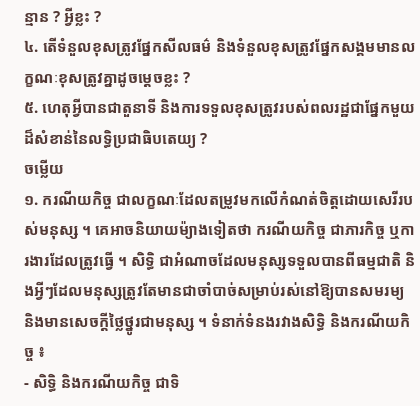ន្មាន ? អ្វីខ្លះ ?
៤. តើទំនួលខុសត្រូវផ្នែកសីលធម៌ និងទំនួលខុសត្រូវផ្នែកសង្គមមានលក្ខណៈខុសត្រូវគ្នាដូចម្តេចខ្លះ ?
៥. ហេតុអ្វីបានជាតួនាទី និងការទទួលខុសត្រូវរបស់ពលរដ្ឋជាផ្នែកមួយដ៏សំខាន់នៃលទ្ធិប្រជាធិបតេយ្យ ?
ចម្លើយ
១. ករណីយកិច្ច ជាលក្ខណៈដែលតម្រូវមកលើកំណត់ចិត្តដោយសេរីរបស់មនុស្ស ។ គេអាចនិយាយម៉្យាងទៀតថា ករណីយកិច្ច ជាភារកិច្ច ឬការងារដែលត្រូវធ្វើ ។ សិទ្ធិ ជាអំណាចដែលមនុស្សទទួលបានពីធម្មជាតិ និងអ្វីៗដែលមនុស្សត្រូវតែមានជាចាំបាច់សម្រាប់រស់នៅឱ្យបានសមរម្យ និងមានសេចក្តីថ្លៃថ្នូរជាមនុស្ស ។ ទំនាក់ទំនងរវាងសិទ្ធិ និងករណីយកិច្ច ៖
- សិទ្ធិ និងករណីយកិច្ច ជាទិ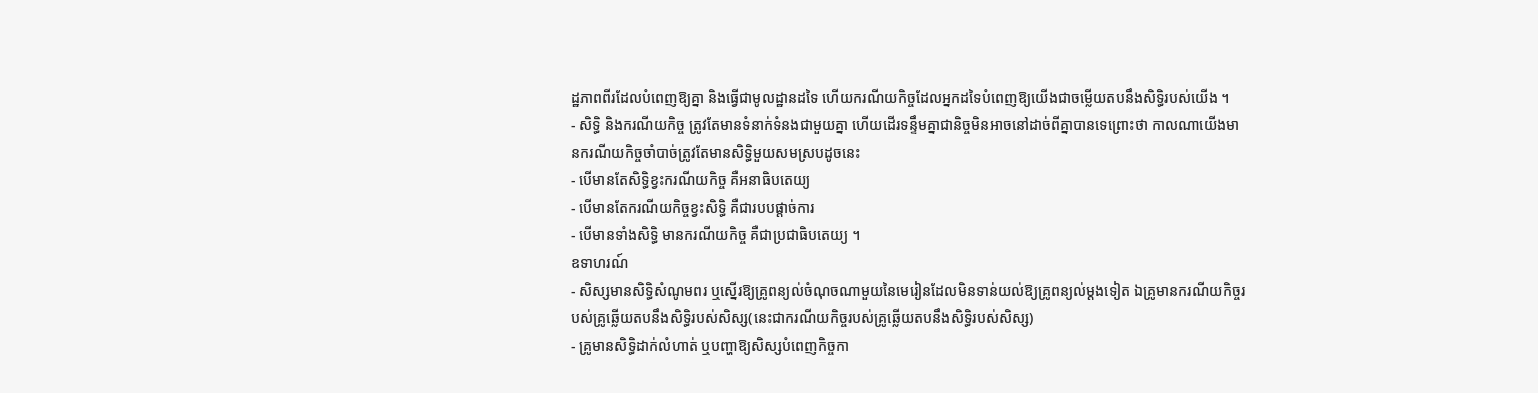ដ្ឋភាពពីរដែលបំពេញឱ្យគ្នា និងធ្វើជាមូលដ្ឋានដទៃ ហើយករណីយកិច្ចដែលអ្នកដទៃបំពេញឱ្យយើងជាចម្លើយតបនឹងសិទ្ធិរបស់យើង ។
- សិទ្ធិ និងករណីយកិច្ច ត្រូវតែមានទំនាក់ទំនងជាមួយគ្នា ហើយដើរទន្ទឹមគ្នាជានិច្ចមិនអាចនៅដាច់ពីគ្នាបានទេព្រោះថា កាលណាយើងមានករណីយកិច្ចចាំបាច់ត្រូវតែមានសិទ្ធិមួយសមស្របដូចនេះ
- បើមានតែសិទ្ធិខ្វះករណីយកិច្ច គឺអនាធិបតេយ្យ
- បើមានតែករណីយកិច្ចខ្វះសិទ្ធិ គឺជារបបផ្តាច់ការ
- បើមានទាំងសិទ្ធិ មានករណីយកិច្ច គឺជាប្រជាធិបតេយ្យ ។
ឧទាហរណ៍
- សិស្សមានសិទ្ធិសំណូមពរ ឬស្នើរឱ្យគ្រូពន្យល់ចំណុចណាមួយនៃមេរៀនដែលមិនទាន់យល់ឱ្យគ្រូពន្យល់ម្តងទៀត ឯគ្រូមានករណីយកិច្ចរបស់គ្រូឆ្លើយតបនឹងសិទ្ធិរបស់សិស្ស(នេះជាករណីយកិច្ចរបស់គ្រូឆ្លើយតបនឹងសិទ្ធិរបស់សិស្ស)
- គ្រូមានសិទ្ធិដាក់លំហាត់ ឬបញ្ហាឱ្យសិស្សបំពេញកិច្ចកា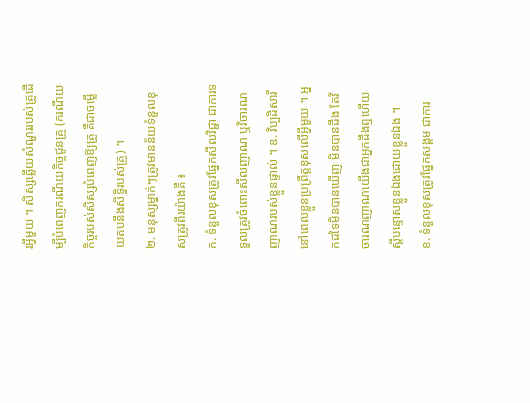រអ្វីមួយ ។ សិស្សឆ្លើយសំណួររបស់គ្រូដើម្បីបំពេញករណីយកិច្ចជូនគ្រូ (ករណីយកិច្ចរបស់សិស្សបំពេញឱ្យគ្រូ គឺជាចម្លើយតបនឹងសិទ្ធិរបស់គ្រូ) ។
២. មនុស្សម្នាក់ៗត្រូវមានន័យទំនួលខុសត្រូវពីរយ៉ាងគឺ ៖
ក. ទំនួលខុសត្រូវផ្នែកសីលវិជ្ជា ជាការទទួលត្រូវចំពោះសីលញាណ ឬវិចារណញាណរបស់ខ្លួនផ្ទាល់ ។ ឧ. វិប្បដិសារីនៅពេលខ្លួនប្រព្រឹត្តខុសលើអ្វីមួយ ។ អ្នកដទៃមិនបានឃើញ មិនបានដឹង តែវិចារណញាណយើងជាអ្នកដឹងឮហើយស្តីបន្ទោសខ្លួនឯងដោយខ្លួនឯង ។
ខ. ទំនួលខុសត្រូវផ្នែកសង្គម ជាការ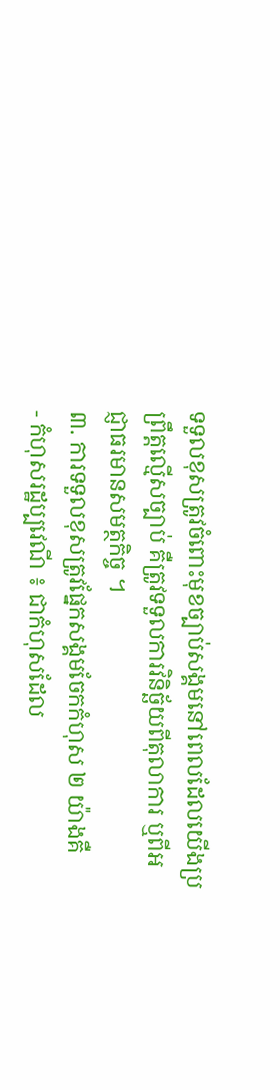ទទួលខុសត្រូវចំពោះមុខច្បាប់សង្គមនៅពេលដែលយើងប្រព្រឹត្តល្មើសច្បាប់ គឺត្រូវទទួលការវិនិច្ឆ័យពីតុលាការ ឬពីអជ្ញាធរមានសមត្ថកិច្ច ។
៣. ការទទួលខុសត្រូវផ្នែកសង្គមចែកកំហុស ២ យ៉ាងគឺ
- កំហុសរដ្ឋប្បវេណី ៖ ជាកំហុសដែល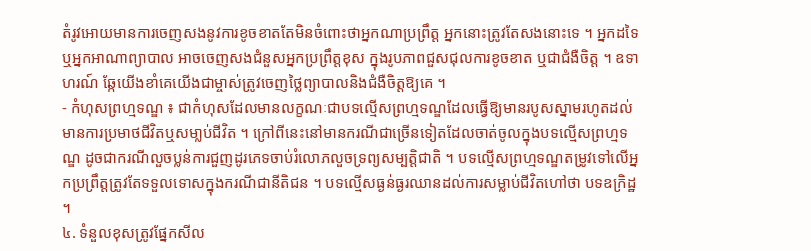តំរូវអោយមានការចេញសងនូវការខូចខាតតែមិនចំពោះថាអ្នកណាប្រព្រឹត្ត អ្នកនោះត្រូវតែសងនោះទេ ។ អ្នកដទៃ ឬអ្នកអាណាព្យាបាល អាចចេញសងជំនួសអ្នកប្រព្រឹត្តខុស ក្នុងរូបភាពជួសជុលការខូចខាត ឬជាជំងឺចិត្ត ។ ឧទាហរណ៍ ឆ្កែយើងខាំគេយើងជាម្ចាស់ត្រូវចេញថ្លៃព្យាបាលនិងជំងឺចិត្តឱ្យគេ ។
- កំហុសព្រហ្មទណ្ឌ ៖ ជាកំហុសដែលមានលក្ខណៈជាបទល្មើសព្រហ្មទណ្ឌដែលធ្វើឱ្យមានរបូសស្នាមរហូតដល់មានការប្រមាថជីវិតឬសមា្លប់ជីវិត ។ ក្រៅពីនេះនៅមានករណីជាច្រើនទៀតដែលចាត់ចូលក្នុងបទល្មើសព្រហ្មទណ្ឌ ដូចជាករណីលួចប្លន់ការជួញដូរភេទចាប់រំលោភលួចទ្រព្យសម្បត្តិជាតិ ។ បទល្មើសព្រហ្មទណ្ឌតម្រូវទៅលើអ្នកប្រព្រឹត្តត្រូវតែទទួលទោសក្នុងករណីជានីតិជន ។ បទល្មើសធ្ងន់ធ្ងរឈានដល់ការសម្លាប់ជីវិតហៅថា បទឧក្រិដ្ឋ ។
៤. ទំនួលខុសត្រូវផ្នែកសីល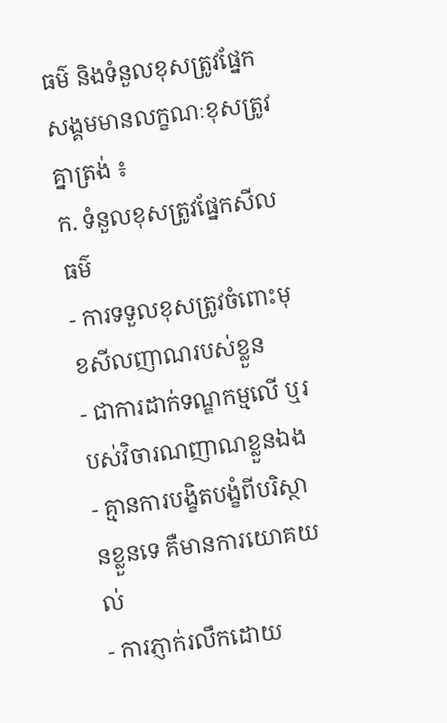ធម៌ និងទំនួលខុសត្រូវផ្នែកសង្គមមានលក្ខណៈខុសត្រូវគ្នាត្រង់ ៖
ក. ទំនួលខុសត្រូវផ្នែកសីលធម៌
- ការទទួលខុសត្រូវចំពោះមុខសីលញាណរបស់ខ្លួន
- ជាការដាក់ទណ្ឌកម្មលើ ឬរបស់វិចារណញាណខ្លួនឯង
- គ្មានការបង្ខិតបង្ខំពីបរិស្ថានខ្លួនទេ គឺមានការយោគយល់
- ការភ្ញាក់រលឹកដោយ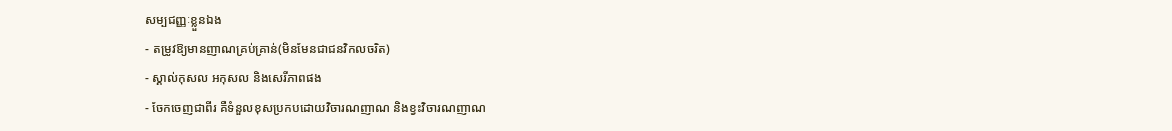សម្បជញ្ញៈខ្លួនឯង
- តម្រូវឱ្យមានញាណគ្រប់គ្រាន់(មិនមែនជាជនវិកលចរិត)
- ស្គាល់កុសល អកុសល និងសេរីភាពផង
- ចែកចេញជាពីរ គឺទំនួលខុសប្រកបដោយវិចារណញាណ និងខ្វះវិចារណញាណ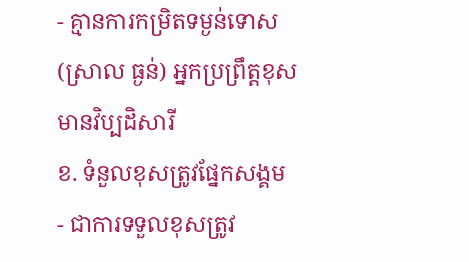- គ្មានការកម្រិតទម្ងន់ទោស (ស្រាល ធ្ងន់) អ្នកប្រព្រឹត្តខុស មានវិប្បដិសារី
ខ. ទំនួលខុសត្រូវផ្នែកសង្គម
- ជាការទទួលខុសត្រូវ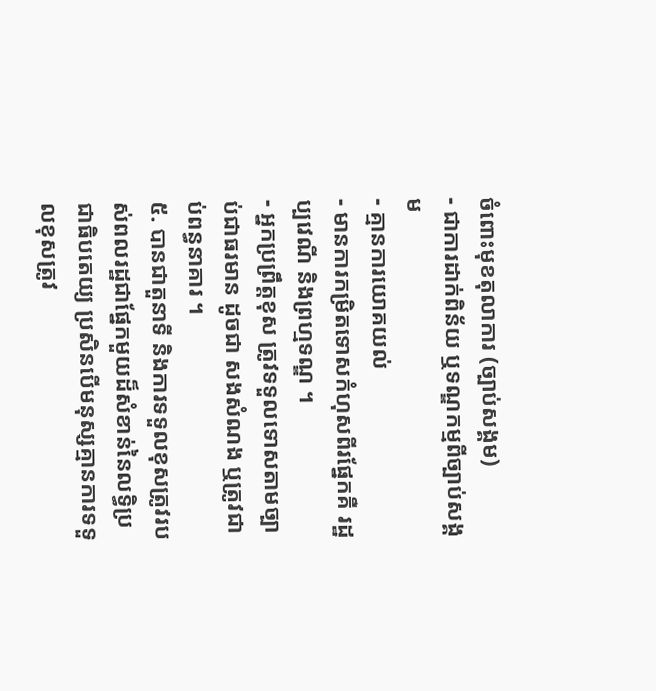ចំពោះមុខតុលាការ (ច្បាប់សង្គម)
- ជាការដាក់ពិន័យ ឬទណ្ឌកម្មពីច្បាប់សង្គម
- គ្មានការយោគយល់
- មានការកម្រិតទោសកំហុសពីរផ្នែកគឺ រដ្ឋប្បវេណី និងព្រហ្មទណ្ឌ ។
- អ្នកប្រព្រឹត្តខុស ត្រូវទទួលទោសតាមច្បាប់ជាធរមាន ដូចជា សងសំណង ឬត្រូវជាប់ពន្ធនាគារ ។
៥. បានជាតួនាទី និងការទទួលខុសត្រូវរបស់ពលរដ្ឋជាផ្នែកមួយដ៏សំខាន់នៃលទ្ធិប្រជាធិបតេយ្យ ប្រសិនបើមនុស្សគ្មានការទទួលខុសត្រូវ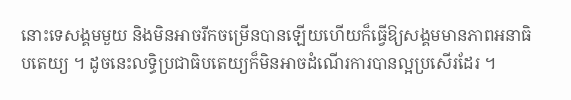នោះទេសង្គមមួយ និងមិនអាចរីកចម្រើនបានឡើយហើយក៏ធ្វើឱ្យសង្គមមានភាពអនាធិបតេយ្យ ។ ដូចនេះលទ្ធិប្រជាធិបតេយ្យក៏មិនអាចដំណើរការបានល្អប្រសើរដែរ ។